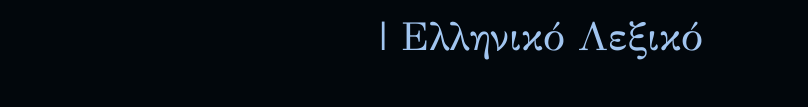| Ελληνικό Λεξικό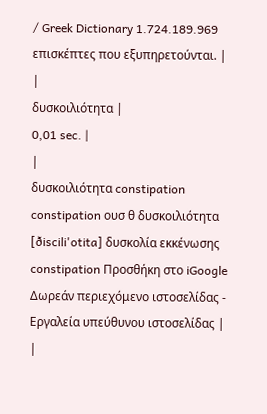/ Greek Dictionary 1.724.189.969 επισκέπτες που εξυπηρετούνται. |
|
δυσκοιλιότητα |
0,01 sec. |
|
δυσκοιλιότητα constipation constipation ουσ θ δυσκοιλιότητα [ðiscili'otita] δυσκολία εκκένωσης constipation Προσθήκη στο iGoogle Δωρεάν περιεχόμενο ιστοσελίδας - Εργαλεία υπεύθυνου ιστοσελίδας |
|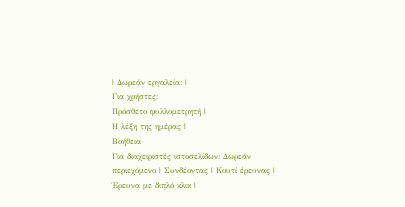| Δωρεάν εργαλεία: |
Για χρήστες:
Πρόσθετο φυλλομετρητή |
Η λέξη της ημέρας |
Βοήθεια
Για διαχειριστές ιστοσελίδων: Δωρεάν περιεχόμενο | Συνδέοντας | Κουτί έρευνας | Έρευνα με διπλό κλικ |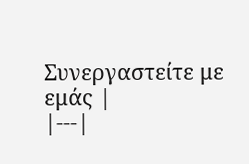Συνεργαστείτε με εμάς |
|---|